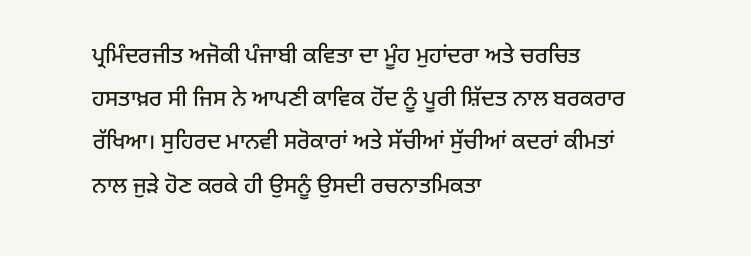ਪ੍ਰਮਿੰਦਰਜੀਤ ਅਜੋਕੀ ਪੰਜਾਬੀ ਕਵਿਤਾ ਦਾ ਮੂੰਹ ਮੁਹਾਂਦਰਾ ਅਤੇ ਚਰਚਿਤ ਹਸਤਾਖ਼ਰ ਸੀ ਜਿਸ ਨੇ ਆਪਣੀ ਕਾਵਿਕ ਹੋਂਦ ਨੂੰ ਪੂਰੀ ਸ਼ਿੱਦਤ ਨਾਲ ਬਰਕਰਾਰ ਰੱਖਿਆ। ਸੁਹਿਰਦ ਮਾਨਵੀ ਸਰੋਕਾਰਾਂ ਅਤੇ ਸੱਚੀਆਂ ਸੁੱਚੀਆਂ ਕਦਰਾਂ ਕੀਮਤਾਂ ਨਾਲ ਜੁੜੇ ਹੋਣ ਕਰਕੇ ਹੀ ਉਸਨੂੰ ਉਸਦੀ ਰਚਨਾਤਮਿਕਤਾ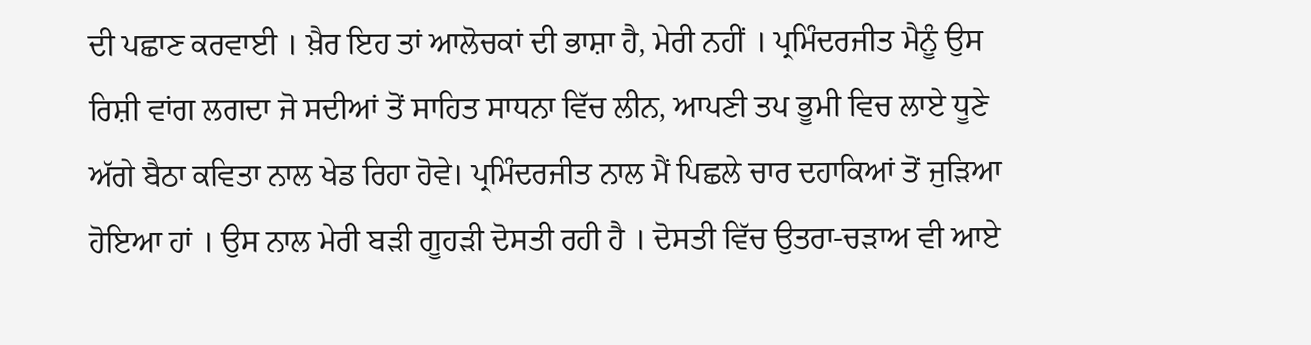ਦੀ ਪਛਾਣ ਕਰਵਾਈ । ਖ਼ੈਰ ਇਹ ਤਾਂ ਆਲੋਚਕਾਂ ਦੀ ਭਾਸ਼ਾ ਹੈ, ਮੇਰੀ ਨਹੀਂ । ਪ੍ਰਮਿੰਦਰਜੀਤ ਮੈਨੂੰ ਉਸ ਰਿਸ਼ੀ ਵਾਂਗ ਲਗਦਾ ਜੋ ਸਦੀਆਂ ਤੋਂ ਸਾਹਿਤ ਸਾਧਨਾ ਵਿੱਚ ਲੀਨ, ਆਪਣੀ ਤਪ ਭੂਮੀ ਵਿਚ ਲਾਏ ਧੂਣੇ ਅੱਗੇ ਬੈਠਾ ਕਵਿਤਾ ਨਾਲ ਖੇਡ ਰਿਹਾ ਹੋਵੇ। ਪ੍ਰਮਿੰਦਰਜੀਤ ਨਾਲ ਮੈਂ ਪਿਛਲੇ ਚਾਰ ਦਹਾਕਿਆਂ ਤੋਂ ਜੁੜਿਆ ਹੋਇਆ ਹਾਂ । ਉਸ ਨਾਲ ਮੇਰੀ ਬੜੀ ਗੂਹੜੀ ਦੋਸਤੀ ਰਹੀ ਹੈ । ਦੋਸਤੀ ਵਿੱਚ ਉਤਰਾ-ਚੜਾਅ ਵੀ ਆਏ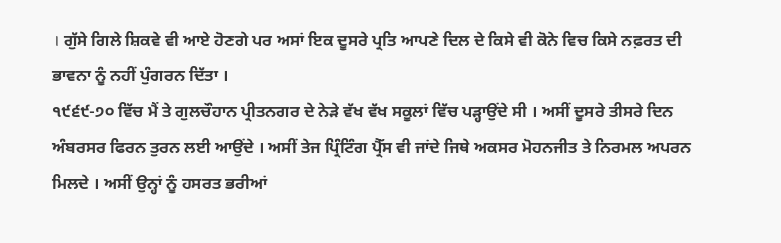। ਗੁੱਸੇ ਗਿਲੇ ਸ਼ਿਕਵੇ ਵੀ ਆਏ ਹੋਣਗੇ ਪਰ ਅਸਾਂ ਇਕ ਦੂਸਰੇ ਪ੍ਰਤਿ ਆਪਣੇ ਦਿਲ ਦੇ ਕਿਸੇ ਵੀ ਕੋਨੇ ਵਿਚ ਕਿਸੇ ਨਫ਼ਰਤ ਦੀ ਭਾਵਨਾ ਨੂੰ ਨਹੀਂ ਪੁੰਗਰਨ ਦਿੱਤਾ ।
੧੯੬੯-੭੦ ਵਿੱਚ ਮੈਂ ਤੇ ਗੁਲਚੌਹਾਨ ਪ੍ਰੀਤਨਗਰ ਦੇ ਨੇੜੇ ਵੱਖ ਵੱਖ ਸਕੂਲਾਂ ਵਿੱਚ ਪੜ੍ਹਾਉਂਦੇ ਸੀ । ਅਸੀਂ ਦੂਸਰੇ ਤੀਸਰੇ ਦਿਨ ਅੰਬਰਸਰ ਫਿਰਨ ਤੁਰਨ ਲਈ ਆਉਂਦੇ । ਅਸੀਂ ਤੇਜ ਪ੍ਰਿੰਟਿੰਗ ਪ੍ਰੈੱਸ ਵੀ ਜਾਂਦੇ ਜਿਥੇ ਅਕਸਰ ਮੋਹਨਜੀਤ ਤੇ ਨਿਰਮਲ ਅਪਰਨ ਮਿਲਦੇ । ਅਸੀਂ ਉਨ੍ਹਾਂ ਨੂੰ ਹਸਰਤ ਭਰੀਆਂ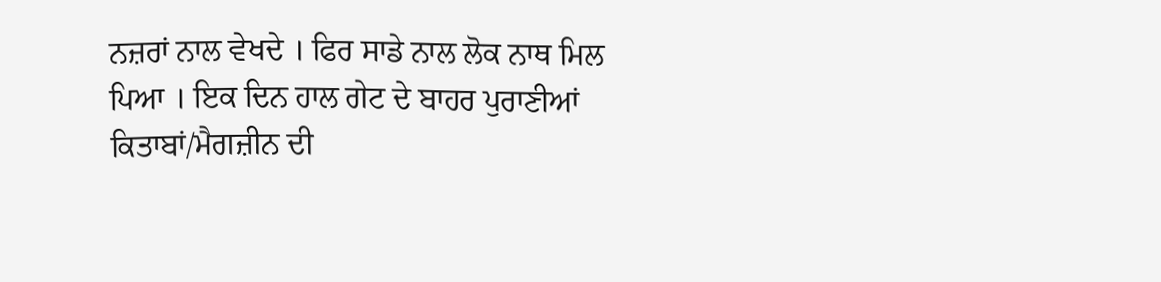ਨਜ਼ਰਾਂ ਨਾਲ ਵੇਖਦੇ । ਫਿਰ ਸਾਡੇ ਨਾਲ ਲੋਕ ਨਾਥ ਮਿਲ ਪਿਆ । ਇਕ ਦਿਨ ਹਾਲ ਗੇਟ ਦੇ ਬਾਹਰ ਪੁਰਾਣੀਆਂ ਕਿਤਾਬਾਂ/ਮੈਗਜ਼ੀਨ ਦੀ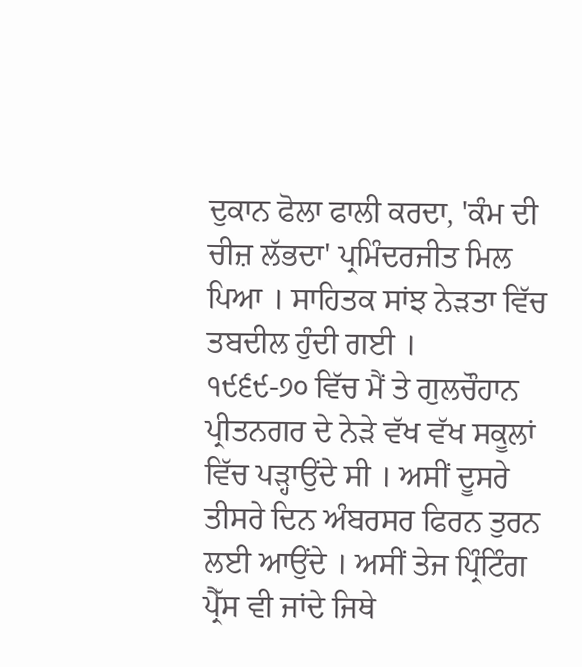ਦੁਕਾਨ ਫੋਲਾ ਫਾਲੀ ਕਰਦਾ, 'ਕੰਮ ਦੀ ਚੀਜ਼ ਲੱਭਦਾ' ਪ੍ਰਮਿੰਦਰਜੀਤ ਮਿਲ ਪਿਆ । ਸਾਹਿਤਕ ਸਾਂਝ ਨੇੜਤਾ ਵਿੱਚ ਤਬਦੀਲ ਹੁੰਦੀ ਗਈ ।
੧੯੬੯-੭੦ ਵਿੱਚ ਮੈਂ ਤੇ ਗੁਲਚੌਹਾਨ ਪ੍ਰੀਤਨਗਰ ਦੇ ਨੇੜੇ ਵੱਖ ਵੱਖ ਸਕੂਲਾਂ ਵਿੱਚ ਪੜ੍ਹਾਉਂਦੇ ਸੀ । ਅਸੀਂ ਦੂਸਰੇ ਤੀਸਰੇ ਦਿਨ ਅੰਬਰਸਰ ਫਿਰਨ ਤੁਰਨ ਲਈ ਆਉਂਦੇ । ਅਸੀਂ ਤੇਜ ਪ੍ਰਿੰਟਿੰਗ ਪ੍ਰੈੱਸ ਵੀ ਜਾਂਦੇ ਜਿਥੇ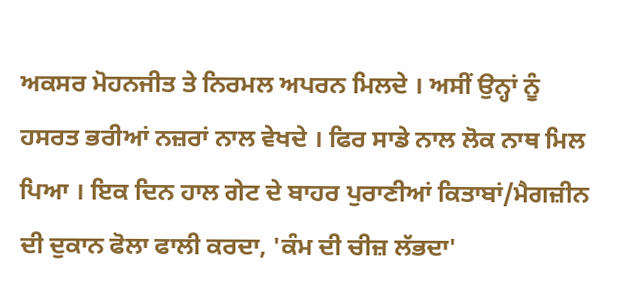ਅਕਸਰ ਮੋਹਨਜੀਤ ਤੇ ਨਿਰਮਲ ਅਪਰਨ ਮਿਲਦੇ । ਅਸੀਂ ਉਨ੍ਹਾਂ ਨੂੰ ਹਸਰਤ ਭਰੀਆਂ ਨਜ਼ਰਾਂ ਨਾਲ ਵੇਖਦੇ । ਫਿਰ ਸਾਡੇ ਨਾਲ ਲੋਕ ਨਾਥ ਮਿਲ ਪਿਆ । ਇਕ ਦਿਨ ਹਾਲ ਗੇਟ ਦੇ ਬਾਹਰ ਪੁਰਾਣੀਆਂ ਕਿਤਾਬਾਂ/ਮੈਗਜ਼ੀਨ ਦੀ ਦੁਕਾਨ ਫੋਲਾ ਫਾਲੀ ਕਰਦਾ, 'ਕੰਮ ਦੀ ਚੀਜ਼ ਲੱਭਦਾ'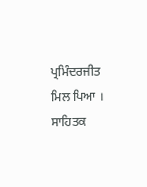ਪ੍ਰਮਿੰਦਰਜੀਤ ਮਿਲ ਪਿਆ । ਸਾਹਿਤਕ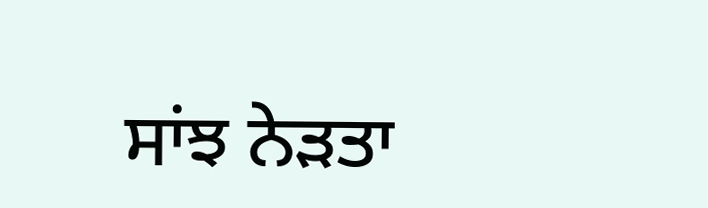ਸਾਂਝ ਨੇੜਤਾ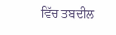ਵਿੱਚ ਤਬਦੀਲ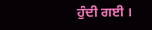ਹੁੰਦੀ ਗਈ ।